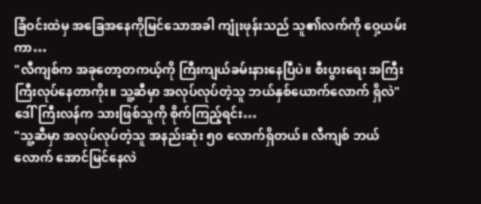ခြံဝင်းထဲမှ အခြေအနေကိုမြင်သောအခါ ကျုံးဖုန်းသည် သူ၏လက်ကို ဝှေ့ယမ်းကာ…
"လီကျစ်က အခုတော့တကယ့်ကို ကြီးကျယ်ခမ်းနားနေပြီပဲ။ စီးပွားရေး အကြီးကြီးလုပ်နေတာကိုး။ သူ့ဆီမှာ အလုပ်လုပ်တဲ့သူ ဘယ်နှစ်ယောက်လောက် ရှိလဲ"
ဒေါ်ကြီးလန်က သားဖြစ်သူကို စိုက်ကြည့်ရင်း…
"သူ့ဆီမှာ အလုပ်လုပ်တဲ့သူ အနည်းဆုံး ၅၀ လောက်ရှိတယ်။ လီကျစ် ဘယ်လောက် အောင်မြင်နေလဲ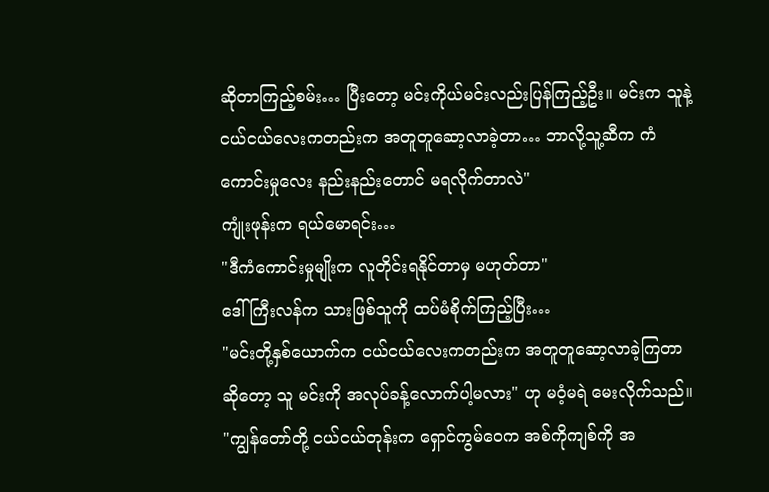ဆိုတာကြည့်စမ်း… ပြီးတော့ မင်းကိုယ်မင်းလည်းပြန်ကြည့်ဦး။ မင်းက သူနဲ့ ငယ်ငယ်လေးကတည်းက အတူတူဆော့လာခဲ့တာ… ဘာလို့သူ့ဆီက ကံကောင်းမှုလေး နည်းနည်းတောင် မရလိုက်တာလဲ"
ကျုံးဖုန်းက ရယ်မောရင်း…
"ဒီကံကောင်းမှုမျိုးက လူတိုင်းရနိုင်တာမှ မဟုတ်တာ"
ဒေါ်ကြီးလန်က သားဖြစ်သူကို ထပ်မံစိုက်ကြည့်ပြီး…
"မင်းတို့နှစ်ယောက်က ငယ်ငယ်လေးကတည်းက အတူတူဆော့လာခဲ့ကြတာဆိုတော့ သူ မင်းကို အလုပ်ခန့်လောက်ပါ့မလား" ဟု မဝံ့မရဲ မေးလိုက်သည်။
"ကျွန်တော်တို့ ငယ်ငယ်တုန်းက ရှောင်ကွမ်ဝေက အစ်ကိုကျစ်ကို အ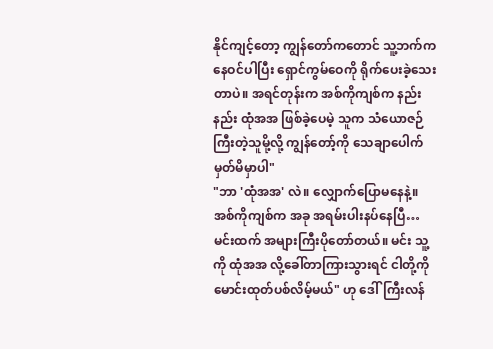နိုင်ကျင့်တော့ ကျွန်တော်ကတောင် သူ့ဘက်ကနေဝင်ပါပြီး ရှောင်ကွမ်ဝေကို ရိုက်ပေးခဲ့သေးတာပဲ။ အရင်တုန်းက အစ်ကိုကျစ်က နည်းနည်း ထုံအအ ဖြစ်ခဲ့ပေမဲ့ သူက သံယောဇဉ်ကြီးတဲ့သူမို့လို့ ကျွန်တော့်ကို သေချာပေါက် မှတ်မိမှာပါ"
"ဘာ 'ထုံအအ' လဲ။ လျှောက်ပြောမနေနဲ့။ အစ်ကိုကျစ်က အခု အရမ်းပါးနပ်နေပြီ… မင်းထက် အများကြီးပိုတော်တယ်။ မင်း သူ့ကို ထုံအအ လို့ခေါ်တာကြားသွားရင် ငါတို့ကို မောင်းထုတ်ပစ်လိမ့်မယ်" ဟု ဒေါ်ကြီးလန်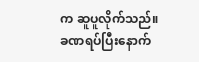က ဆူပူလိုက်သည်။
ခဏရပ်ပြီးနောက်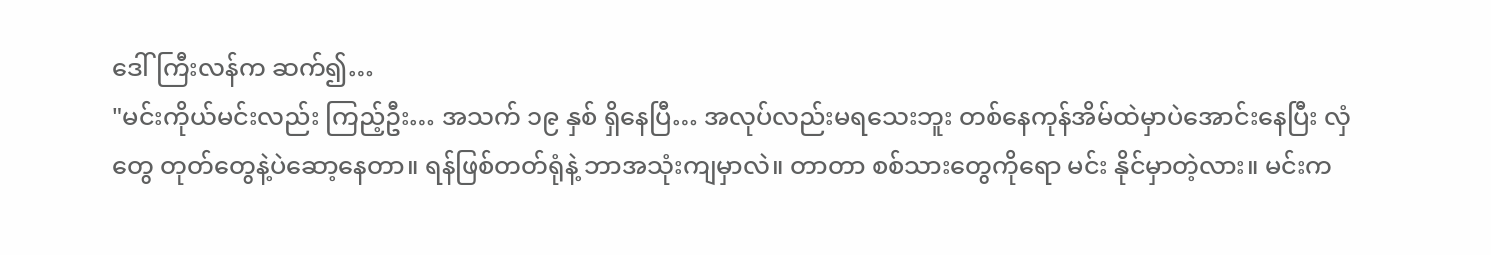ဒေါ်ကြီးလန်က ဆက်၍…
"မင်းကိုယ်မင်းလည်း ကြည့်ဦး… အသက် ၁၉ နှစ် ရှိနေပြီ… အလုပ်လည်းမရသေးဘူး တစ်နေကုန်အိမ်ထဲမှာပဲအောင်းနေပြီး လှံတွေ တုတ်တွေနဲ့ပဲဆော့နေတာ။ ရန်ဖြစ်တတ်ရုံနဲ့ ဘာအသုံးကျမှာလဲ။ တာတာ စစ်သားတွေကိုရော မင်း နိုင်မှာတဲ့လား။ မင်းက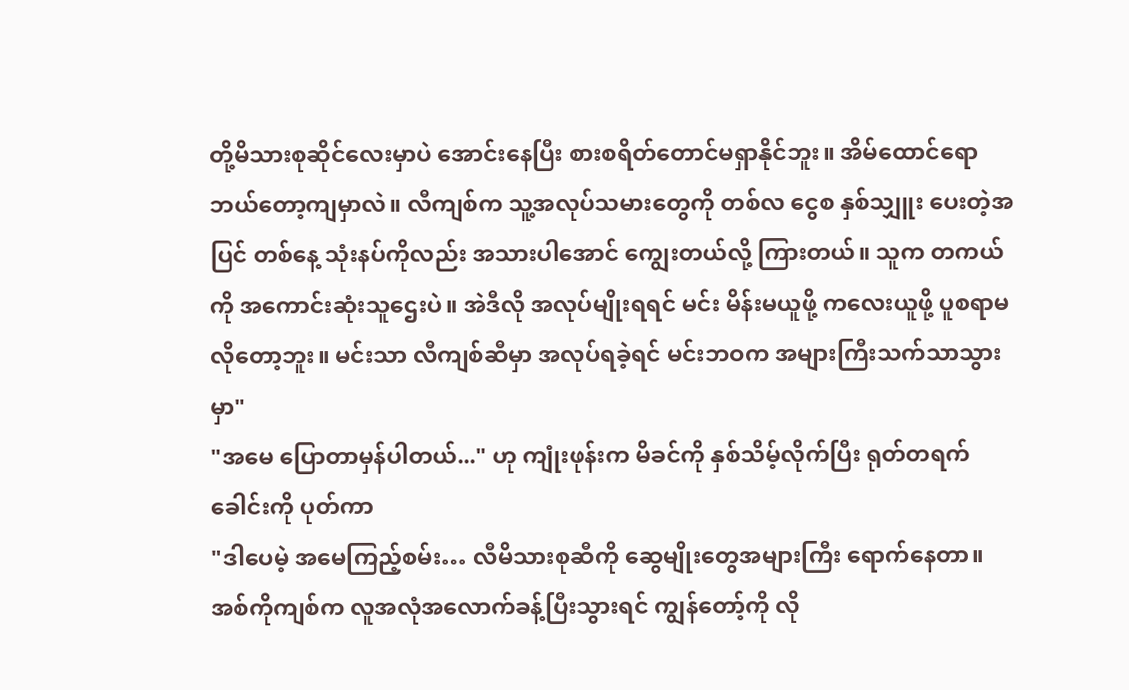တို့မိသားစုဆိုင်လေးမှာပဲ အောင်းနေပြီး စားစရိတ်တောင်မရှာနိုင်ဘူး။ အိမ်ထောင်ရော ဘယ်တော့ကျမှာလဲ။ လီကျစ်က သူ့အလုပ်သမားတွေကို တစ်လ ငွေစ နှစ်သျှူး ပေးတဲ့အပြင် တစ်နေ့ သုံးနပ်ကိုလည်း အသားပါအောင် ကျွေးတယ်လို့ ကြားတယ်။ သူက တကယ်ကို အကောင်းဆုံးသူဌေးပဲ။ အဲဒီလို အလုပ်မျိုးရရင် မင်း မိန်းမယူဖို့ ကလေးယူဖို့ ပူစရာမလိုတော့ဘူး။ မင်းသာ လီကျစ်ဆီမှာ အလုပ်ရခဲ့ရင် မင်းဘဝက အများကြီးသက်သာသွားမှာ"
"အမေ ပြောတာမှန်ပါတယ်..." ဟု ကျုံးဖုန်းက မိခင်ကို နှစ်သိမ့်လိုက်ပြီး ရုတ်တရက် ခေါင်းကို ပုတ်ကာ
"ဒါပေမဲ့ အမေကြည့်စမ်း… လီမိသားစုဆီကို ဆွေမျိုးတွေအများကြီး ရောက်နေတာ။ အစ်ကိုကျစ်က လူအလုံအလောက်ခန့်ပြီးသွားရင် ကျွန်တော့်ကို လို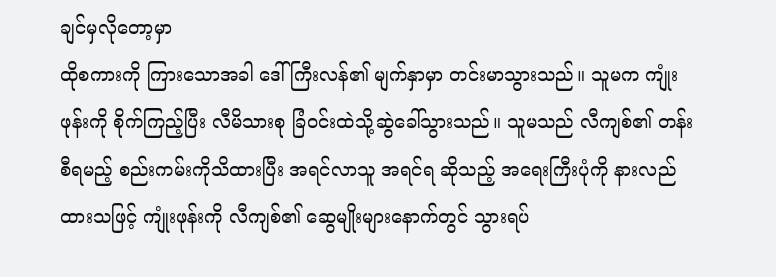ချင်မှလိုတော့မှာ
ထိုစကားကို ကြားသောအခါ ဒေါ်ကြီးလန်၏ မျက်နှာမှာ တင်းမာသွားသည်။ သူမက ကျုံးဖုန်းကို စိုက်ကြည့်ပြီး လီမိသားစု ခြံဝင်းထဲသို့ဆွဲခေါ်သွားသည်။ သူမသည် လီကျစ်၏ တန်းစီရမည့် စည်းကမ်းကိုသိထားပြီး အရင်လာသူ အရင်ရ ဆိုသည့် အရေးကြီးပုံကို နားလည်ထားသဖြင့် ကျုံးဖုန်းကို လီကျစ်၏ ဆွေမျိုးများနောက်တွင် သွားရပ်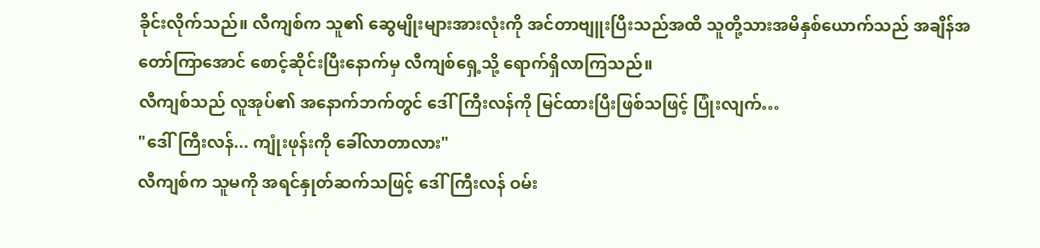ခိုင်းလိုက်သည်။ လီကျစ်က သူ၏ ဆွေမျိုးများအားလုံးကို အင်တာဗျူးပြီးသည်အထိ သူတို့သားအမိနှစ်ယောက်သည် အချိန်အတော်ကြာအောင် စောင့်ဆိုင်းပြီးနောက်မှ လီကျစ်ရှေ့သို့ ရောက်ရှိလာကြသည်။
လီကျစ်သည် လူအုပ်၏ အနောက်ဘက်တွင် ဒေါ်ကြီးလန်ကို မြင်ထားပြီးဖြစ်သဖြင့် ပြုံးလျက်…
"ဒေါ်ကြီးလန်... ကျုံးဖုန်းကို ခေါ်လာတာလား"
လီကျစ်က သူမကို အရင်နှုတ်ဆက်သဖြင့် ဒေါ်ကြီးလန် ဝမ်း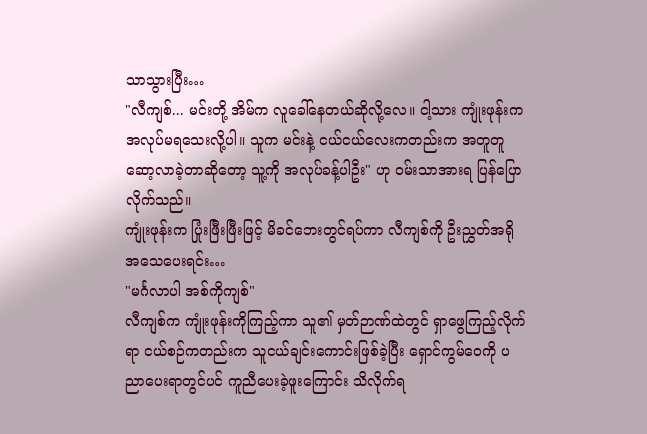သာသွားပြီး…
"လီကျစ်... မင်းတို့ အိမ်က လူခေါ်နေတယ်ဆိုလို့လေ။ ငါ့သား ကျုံးဖုန်းက အလုပ်မရသေးလို့ပါ။ သူက မင်းနဲ့ ငယ်ငယ်လေးကတည်းက အတူတူဆော့လာခဲ့တာဆိုတော့ သူ့ကို အလုပ်ခန့်ပါဦး" ဟု ဝမ်းသာအားရ ပြန်ပြောလိုက်သည်။
ကျုံးဖုန်းက ပြုံးဖြီးဖြီးဖြင့် မိခင်ဘေးတွင်ရပ်ကာ လီကျစ်ကို ဦးညွှတ်အရိုအသေပေးရင်း…
"မင်္ဂလာပါ အစ်ကိုကျစ်"
လီကျစ်က ကျုံးဖုန်းကိုကြည့်ကာ သူ၏ မှတ်ဉာဏ်ထဲတွင် ရှာဖွေကြည့်လိုက်ရာ ငယ်စဉ်ကတည်းက သူငယ်ချင်းကောင်းဖြစ်ခဲ့ပြီး ရှောင်ကွမ်ဝေကို ပညာပေးရာတွင်ပင် ကူညီပေးခဲ့ဖူးကြောင်း သိလိုက်ရ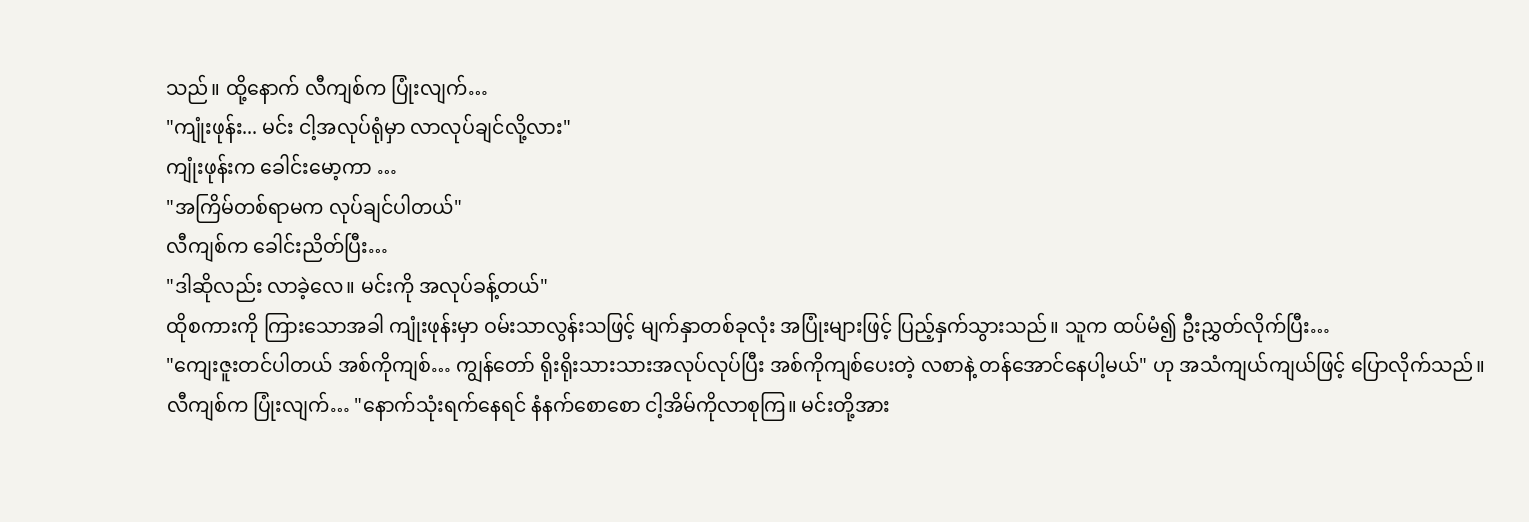သည်။ ထို့နောက် လီကျစ်က ပြုံးလျက်…
"ကျုံးဖုန်း... မင်း ငါ့အလုပ်ရုံမှာ လာလုပ်ချင်လို့လား"
ကျုံးဖုန်းက ခေါင်းမော့ကာ …
"အကြိမ်တစ်ရာမက လုပ်ချင်ပါတယ်"
လီကျစ်က ခေါင်းညိတ်ပြီး…
"ဒါဆိုလည်း လာခဲ့လေ။ မင်းကို အလုပ်ခန့်တယ်"
ထိုစကားကို ကြားသောအခါ ကျုံးဖုန်းမှာ ဝမ်းသာလွန်းသဖြင့် မျက်နှာတစ်ခုလုံး အပြုံးများဖြင့် ပြည့်နှက်သွားသည်။ သူက ထပ်မံ၍ ဦးညွှတ်လိုက်ပြီး…
"ကျေးဇူးတင်ပါတယ် အစ်ကိုကျစ်… ကျွန်တော် ရိုးရိုးသားသားအလုပ်လုပ်ပြီး အစ်ကိုကျစ်ပေးတဲ့ လစာနဲ့ တန်အောင်နေပါ့မယ်" ဟု အသံကျယ်ကျယ်ဖြင့် ပြောလိုက်သည်။
လီကျစ်က ပြုံးလျက်… "နောက်သုံးရက်နေရင် နံနက်စောစော ငါ့အိမ်ကိုလာစုကြ။ မင်းတို့အား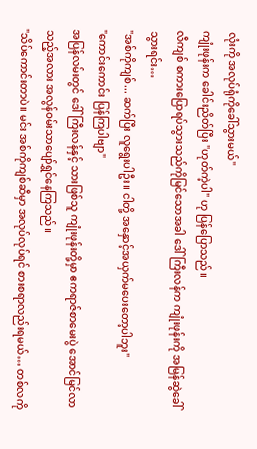လုံးကို အလုပ်ရုံကိုခေါ်သွားမယ်"
ကျုံးဖုန်းက ခေါင်းညိတ်ပြီး "ဟုတ်ကဲ့ပါ" ဟု ပြန်ပြောသည်။
လီကျစ် စကားပြောရပ်သွားသည်ကိုမြင်သောအခါ ဒေါ်ကြီးလန်က ကျုံးဖုန်းကို အမြန်ဆွဲခေါ်သွားရင်း…
"အစ်ကိုကျစ်... ဆက်ပြီး လူရွေးပါဦး။ ငါတို့ အနှောင့်အယှက်မပေးတော့ပါဘူး"
"ကောင်းကောင်း ပြန်ကြပါဗျာ"
အပြန်လမ်းတွင် ဒေါ်ကြီးလန်နှင့် သားဖြစ်သူ ကျုံးဖုန်းတို့မှာ ဧကရာဇ်စာမေးပွဲ အောင်မြင်လာသည့်အလား အလွန်ဝမ်းသာပျော်ရွှင်နေကြသည်။
"သိပ်ကောင်းတာပဲ။ မင်း အစ်ကိုကျစ်ဆီမှာ အလုပ်လုပ်ရင် စားစရာလည်းရမယ်… တစ်လကို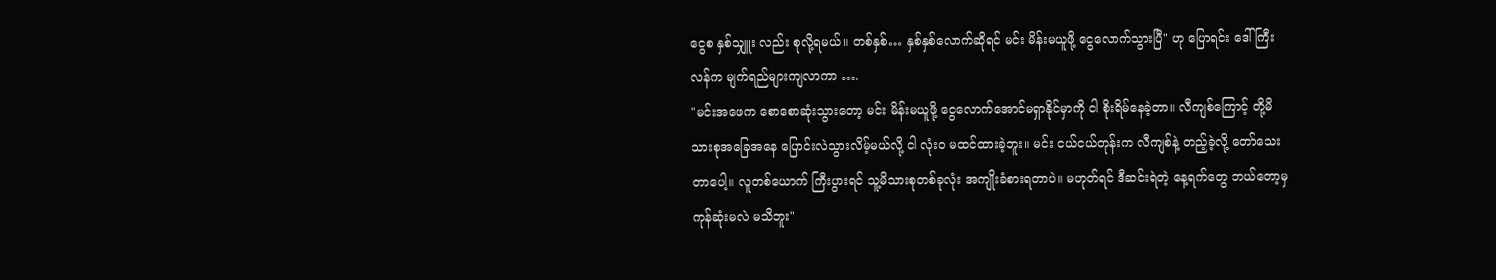ငွေစ နှစ်သျှူး လည်း စုလို့ရမယ်။ တစ်နှစ်… နှစ်နှစ်လောက်ဆိုရင် မင်း မိန်းမယူဖို့ ငွေလောက်သွားပြီ" ဟု ပြောရင်း ဒေါ်ကြီးလန်က မျက်ရည်များကျလာကာ ….
"မင်းအဖေက စောစောဆုံးသွားတော့ မင်း မိန်းမယူဖို့ ငွေလောက်အောင်မရှာနိုင်မှာကို ငါ စိုးရိမ်နေခဲ့တာ။ လီကျစ်ကြောင့် တို့မိသားစုအခြေအနေ ပြောင်းလဲသွားလိမ့်မယ်လို့ ငါ လုံးဝ မထင်ထားခဲ့ဘူး။ မင်း ငယ်ငယ်တုန်းက လီကျစ်နဲ့ တည့်ခဲ့လို့ တော်သေးတာပေါ့။ လူတစ်ယောက် ကြီးပွားရင် သူ့မိသားစုတစ်ခုလုံး အကျိုးခံစားရတာပဲ။ မဟုတ်ရင် ဒီဆင်းရဲတဲ့ နေ့ရက်တွေ ဘယ်တော့မှ ကုန်ဆုံးမလဲ မသိဘူး"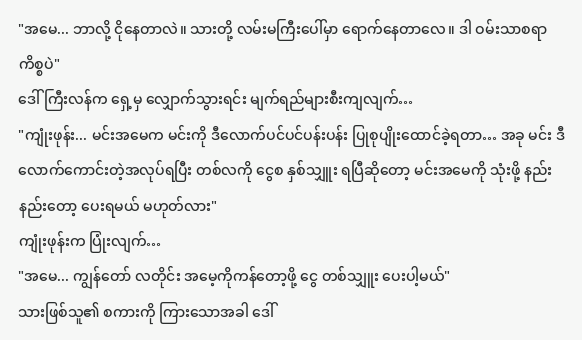"အမေ... ဘာလို့ ငိုနေတာလဲ။ သားတို့ လမ်းမကြီးပေါ်မှာ ရောက်နေတာလေ။ ဒါ ဝမ်းသာစရာ ကိစ္စပဲ"
ဒေါ်ကြီးလန်က ရှေ့မှ လျှောက်သွားရင်း မျက်ရည်များစီးကျလျက်…
"ကျုံးဖုန်း... မင်းအမေက မင်းကို ဒီလောက်ပင်ပင်ပန်းပန်း ပြုစုပျိုးထောင်ခဲ့ရတာ… အခု မင်း ဒီလောက်ကောင်းတဲ့အလုပ်ရပြီး တစ်လကို ငွေစ နှစ်သျှူး ရပြီဆိုတော့ မင်းအမေကို သုံးဖို့ နည်းနည်းတော့ ပေးရမယ် မဟုတ်လား"
ကျုံးဖုန်းက ပြုံးလျက်…
"အမေ... ကျွန်တော် လတိုင်း အမေ့ကိုကန်တော့ဖို့ ငွေ တစ်သျှူး ပေးပါ့မယ်"
သားဖြစ်သူ၏ စကားကို ကြားသောအခါ ဒေါ်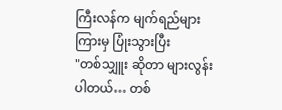ကြီးလန်က မျက်ရည်များကြားမှ ပြုံးသွားပြီး
"တစ်သျှူး ဆိုတာ များလွန်းပါတယ်… တစ်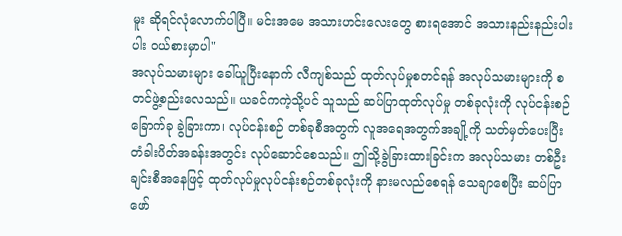မူး ဆိုရင်လုံလောက်ပါပြီ။ မင်းအမေ အသားဟင်းလေးတွေ စားရအောင် အသားနည်းနည်းပါးပါး ဝယ်စားမှာပါ"
အလုပ်သမားများ ခေါ်ယူပြီးနောက် လီကျစ်သည် ထုတ်လုပ်မှုစတင်ရန် အလုပ်သမားများကို စတင်ဖွဲ့စည်းလေသည်။ ယခင်ကကဲ့သို့ပင် သူသည် ဆပ်ပြာထုတ်လုပ်မှု တစ်ခုလုံးကို လုပ်ငန်းစဉ် ခြောက်ခု ခွဲခြားကာ၊ လုပ်ငန်းစဉ် တစ်ခုစီအတွက် လူအရေအတွက်အချို့ကို သတ်မှတ်ပေးပြီး တံခါးပိတ်အခန်းအတွင်း လုပ်ဆောင်စေသည်။ ဤသို့ခွဲခြားထားခြင်းက အလုပ်သမား တစ်ဦးချင်းစီအနေဖြင့် ထုတ်လုပ်မှုလုပ်ငန်းစဉ်တစ်ခုလုံးကို နားမလည်စေရန် သေချာစေပြီး ဆပ်ပြာဖော်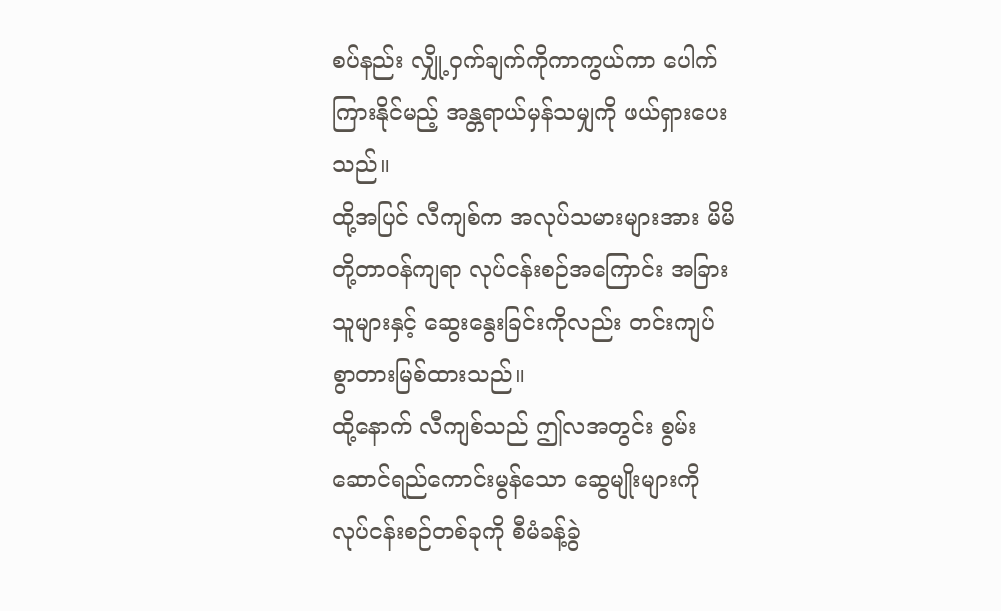စပ်နည်း လျှို့ဝှက်ချက်ကိုကာကွယ်ကာ ပေါက်ကြားနိုင်မည့် အန္တရာယ်မှန်သမျှကို ဖယ်ရှားပေးသည်။
ထို့အပြင် လီကျစ်က အလုပ်သမားများအား မိမိတို့တာဝန်ကျရာ လုပ်ငန်းစဉ်အကြောင်း အခြားသူများနှင့် ဆွေးနွေးခြင်းကိုလည်း တင်းကျပ်စွာတားမြစ်ထားသည်။
ထို့နောက် လီကျစ်သည် ဤလအတွင်း စွမ်းဆောင်ရည်ကောင်းမွန်သော ဆွေမျိုးများကို လုပ်ငန်းစဉ်တစ်ခုကို စီမံခန့်ခွဲ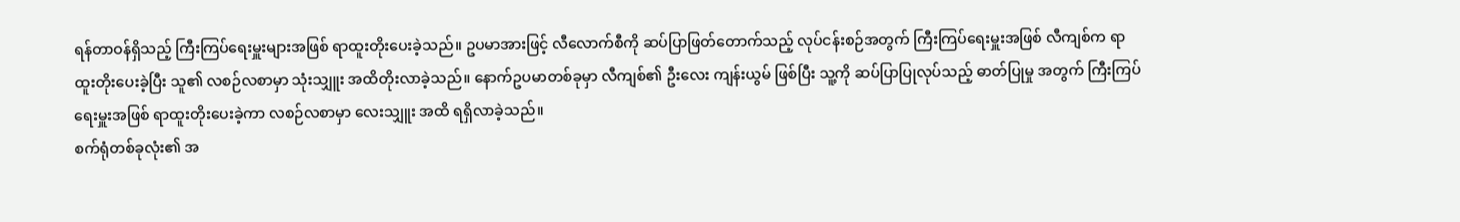ရန်တာဝန်ရှိသည့် ကြီးကြပ်ရေးမှူးများအဖြစ် ရာထူးတိုးပေးခဲ့သည်။ ဥပမာအားဖြင့် လီလောက်စီကို ဆပ်ပြာဖြတ်တောက်သည့် လုပ်ငန်းစဉ်အတွက် ကြီးကြပ်ရေးမှူးအဖြစ် လီကျစ်က ရာထူးတိုးပေးခဲ့ပြီး သူ၏ လစဉ်လစာမှာ သုံးသျှူး အထိတိုးလာခဲ့သည်။ နောက်ဥပမာတစ်ခုမှာ လီကျစ်၏ ဦးလေး ကျန်းယွမ် ဖြစ်ပြီး သူ့ကို ဆပ်ပြာပြုလုပ်သည့် ဓာတ်ပြုမှု အတွက် ကြီးကြပ်ရေးမှူးအဖြစ် ရာထူးတိုးပေးခဲ့ကာ လစဉ်လစာမှာ လေးသျှူး အထိ ရရှိလာခဲ့သည်။
စက်ရုံတစ်ခုလုံး၏ အ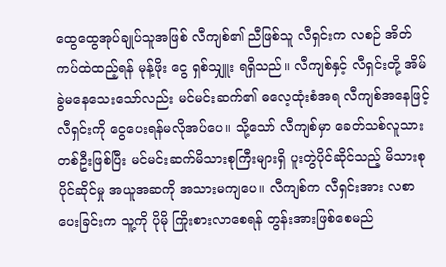ထွေထွေအုပ်ချုပ်သူအဖြစ် လီကျစ်၏ ညီဖြစ်သူ လီရှင်းက လစဉ် အိတ်ကပ်ထဲထည့်ရန် မုန့်ဖိုး ငွေ ရှစ်သျှူး ရရှိသည်။ လီကျစ်နှင့် လီရှင်းတို့ အိမ်ခွဲမနေသေးသော်လည်း မင်မင်းဆက်၏ ဓလေ့ထုံးစံအရ လီကျစ်အနေဖြင့် လီရှင်းကို ငွေပေးရန်မလိုအပ်ပေ။ သို့သော် လီကျစ်မှာ ခေတ်သစ်လူသားတစ်ဦးဖြစ်ပြီး မင်မင်းဆက်မိသားစုကြီးများရှိ ပူးတွဲပိုင်ဆိုင်သည့် မိသားစုပိုင်ဆိုင်မှု အယူအဆကို အသားမကျပေ။ လီကျစ်က လီရှင်းအား လစာပေးခြင်းက သူ့ကို ပိုမို ကြိုးစားလာစေရန် တွန်းအားဖြစ်စေမည်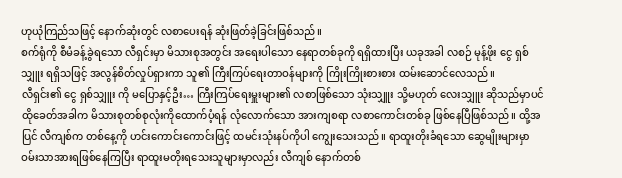ဟုယုံကြည်သဖြင့် နောက်ဆုံးတွင် လစာပေးရန် ဆုံးဖြတ်ခဲ့ခြင်းဖြစ်သည်။
စက်ရုံကို စီမံခန့်ခွဲရသော လီရှင်းမှာ မိသားစုအတွင်း အရေးပါသော နေရာတစ်ခုကို ရရှိထားပြီး ယခုအခါ လစဉ် မုန့်ဖိုး ငွေ ရှစ်သျှူး ရရှိသဖြင့် အလွန်စိတ်လှုပ်ရှားကာ သူ၏ ကြီးကြပ်ရေးတာဝန်များကို ကြိုးကြိုးစားစား ထမ်းဆောင်လေသည်။
လီရှင်း၏ ငွေ ရှစ်သျှူး ကို မပြောနှင့်ဦး… ကြီးကြပ်ရေးမှူးများ၏ လစာဖြစ်သော သုံးသျှူး သို့မဟုတ် လေးသျှူး ဆိုသည်မှာပင် ထိုခေတ်အခါက မိသားစုတစ်စုလုံးကိုထောက်ပံ့ရန် လုံလောက်သော အားကျစရာ လစာကောင်းတစ်ခု ဖြစ်နေပြီဖြစ်သည်။ ထို့အပြင် လီကျစ်က တစ်နေ့ကို ဟင်းကောင်းကောင်းဖြင့် ထမင်းသုံးနပ်ကိုပါ ကျွေးသေးသည်။ ရာထူးတိုးခံရသော ဆွေမျိုးများမှာ ဝမ်းသာအားရဖြစ်နေကြပြီး ရာထူးမတိုးရသေးသူများမှာလည်း လီကျစ် နောက်တစ်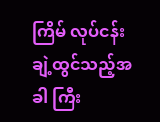ကြိမ် လုပ်ငန်းချဲ့ထွင်သည့်အခါ ကြီး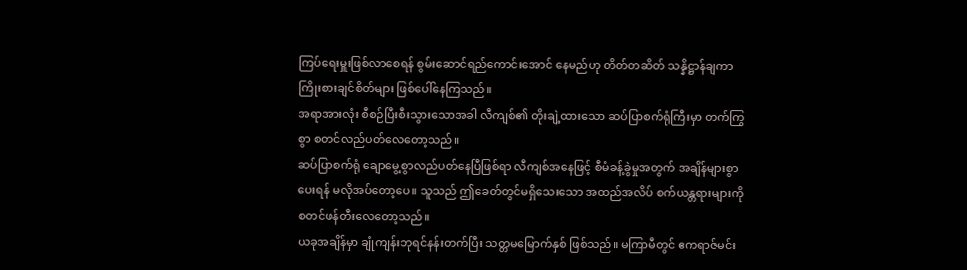ကြပ်ရေးမှူးဖြစ်လာစေရန် စွမ်းဆောင်ရည်ကောင်းအောင် နေမည်ဟု တိတ်တဆိတ် သန္နိဋ္ဌာန်ချကာ ကြိုးစားချင်စိတ်များ ဖြစ်ပေါ်နေကြသည်။
အရာအားလုံး စီစဉ်ပြီးစီးသွားသောအခါ လီကျစ်၏ တိုးချဲ့ထားသော ဆပ်ပြာစက်ရုံကြီးမှာ တက်ကြွစွာ စတင်လည်ပတ်လေတော့သည်။
ဆပ်ပြာစက်ရုံ ချောမွေ့စွာလည်ပတ်နေပြီဖြစ်ရာ လီကျစ်အနေဖြင့် စီမံခန့်ခွဲမှုအတွက် အချိန်များစွာပေးရန် မလိုအပ်တော့ပေ။ သူသည် ဤခေတ်တွင်မရှိသေးသော အထည်အလိပ် စက်ယန္တရားများကို စတင်ဖန်တီးလေတော့သည်။
ယခုအချိန်မှာ ချုံကျန်းဘုရင်နန်းတက်ပြီး သတ္တမမြောက်နှစ် ဖြစ်သည်။ မကြာမီတွင် ဧကရာဇ်မင်း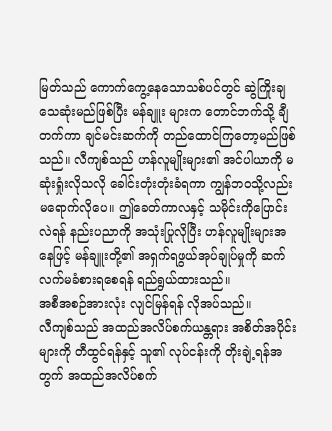မြတ်သည် ကောက်ကွေ့နေသောသစ်ပင်တွင် ဆွဲကြိုးချသေဆုံးမည်ဖြစ်ပြီး မန်ချူး များက တောင်ဘက်သို့ ချီတက်ကာ ချင်မင်းဆက်ကို တည်ထောင်ကြတော့မည်ဖြစ်သည်။ လီကျစ်သည် ဟန်လူမျိုးများ၏ အင်ပါယာကို မဆုံးရှုံးလိုသလို ခေါင်းတုံးတုံးခံရကာ ကျွန်ဘဝသို့လည်း မရောက်လိုပေ။ ဤခေတ်ကာလနှင့် သမိုင်းကိုပြောင်းလဲရန် နည်းပညာကို အသုံးပြုလိုပြီး ဟန်လူမျိုးများအနေဖြင့် မန်ချူးတို့၏ အရှက်ရဖွယ်အုပ်ချုပ်မှုကို ဆက်လက်မခံစားရစေရန် ရည်ရွယ်ထားသည်။
အစီအစဉ်အားလုံး လျင်မြန်ရန် လိုအပ်သည်။
လီကျစ်သည် အထည်အလိပ်စက်ယန္တရား အစိတ်အပိုင်းများကို တီထွင်ရန်နှင့် သူ၏ လုပ်ငန်းကို တိုးချဲ့ရန်အတွက် အထည်အလိပ်စက်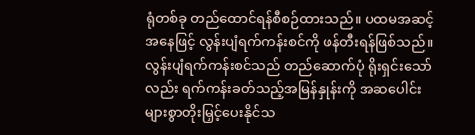ရုံတစ်ခု တည်ထောင်ရန်စီစဉ်ထားသည်။ ပထမအဆင့်အနေဖြင့် လွန်းပျံရက်ကန်းစင်ကို ဖန်တီးရန်ဖြစ်သည်။ လွန်းပျံရက်ကန်းစင်သည် တည်ဆောက်ပုံ ရိုးရှင်းသော်လည်း ရက်ကန်းခတ်သည့်အမြန်နှုန်းကို အဆပေါင်းများစွာတိုးမြှင့်ပေးနိုင်သ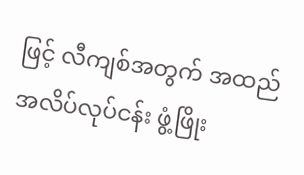ဖြင့် လီကျစ်အတွက် အထည်အလိပ်လုပ်ငန်း ဖွံ့ဖြိုး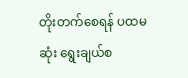တိုးတက်စေရန် ပထမဆုံး ရွေးချယ်စ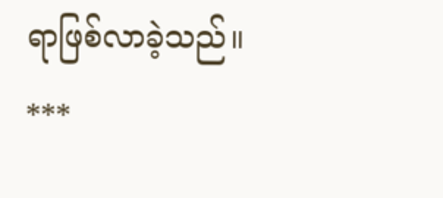ရာဖြစ်လာခဲ့သည်။
***